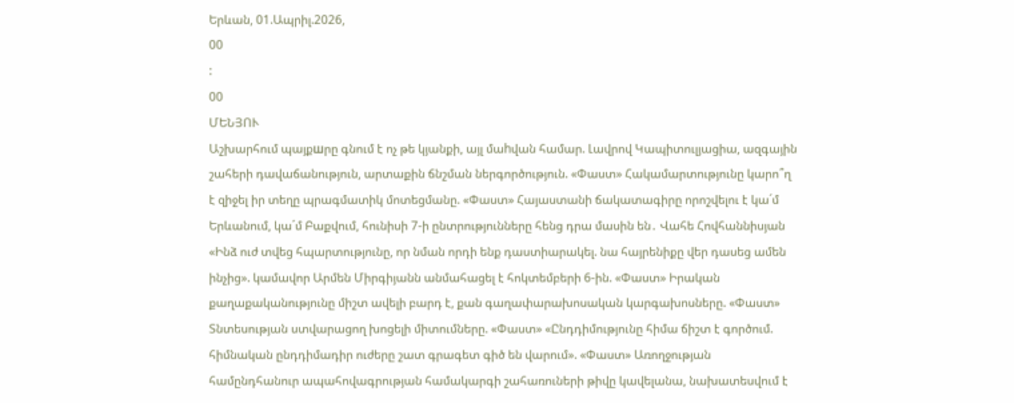Երևան, 01.Ապրիլ.2026,
00
:
00
ՄԵՆՅՈՒ
Աշխարհում պայքшրը գնում է ոչ թե կյանքի, այլ մաhվան համար. Լավրով Կապիտուլյացիա, ազգային շահերի դավաճանություն, արտաքին ճնշման ներգործություն. «Փաստ» Հակամարտությունը կարո՞ղ է զիջել իր տեղը պրագմատիկ մոտեցմանը. «Փաստ» Հայաստանի ճակատագիրը որոշվելու է կա´մ Երևանում, կա´մ Բաքվում, հունիսի 7-ի ընտրությունները հենց դրա մասին են․ Վահե Հովհաննիսյան «Ինձ ուժ տվեց հպարտությունը, որ նման որդի ենք դաստիարակել. նա հայրենիքը վեր դասեց ամեն ինչից». կամավոր Արմեն Միրգիյանն անմահացել է հոկտեմբերի 6-ին. «Փաստ» Իրական քաղաքականությունը միշտ ավելի բարդ է, քան գաղափարախոսական կարգախոսները. «Փաստ» Տնտեսության ստվարացող խոցելի միտումները. «Փաստ» «Ընդդիմությունը հիմա ճիշտ է գործում. հիմնական ընդդիմադիր ուժերը շատ գրագետ գիծ են վարում». «Փաստ» Առողջության համընդհանուր ապահովագրության համակարգի շահառուների թիվը կավելանա, նախատեսվում է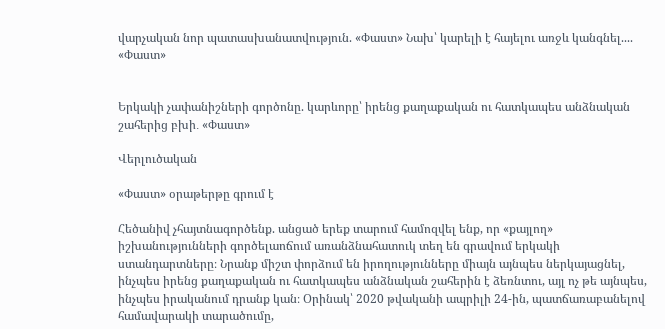վարչական նոր պատասխանատվություն. «Փաստ» Նախ՝ կարելի է հայելու առջև կանգնել.... «Փաստ»


Երկակի չափանիշների գործոնը. կարևորը՝ իրենց քաղաքական ու հատկապես անձնական շահերից բխի․ «Փաստ»

Վերլուծական

«Փաստ» օրաթերթը գրում է

Հեծանիվ չհայտնագործենք. անցած երեք տարում համոզվել ենք, որ «քայլող» իշխանությունների գործելաոճում առանձնահատուկ տեղ են գրավում երկակի ստանդարտները։ Նրանք միշտ փորձում են իրողությունները միայն այնպես ներկայացնել, ինչպես իրենց քաղաքական ու հատկապես անձնական շահերին է ձեռնտու, այլ ոչ թե այնպես, ինչպես իրականում դրանք կան։ Օրինակ՝ 2020 թվականի ապրիլի 24-ին, պատճառաբանելով համավարակի տարածումը,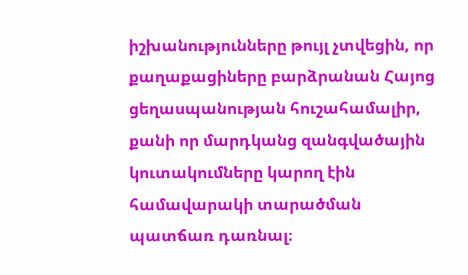իշխանությունները թույլ չտվեցին, որ քաղաքացիները բարձրանան Հայոց ցեղասպանության հուշահամալիր, քանի որ մարդկանց զանգվածային կուտակումները կարող էին համավարակի տարածման պատճառ դառնալ։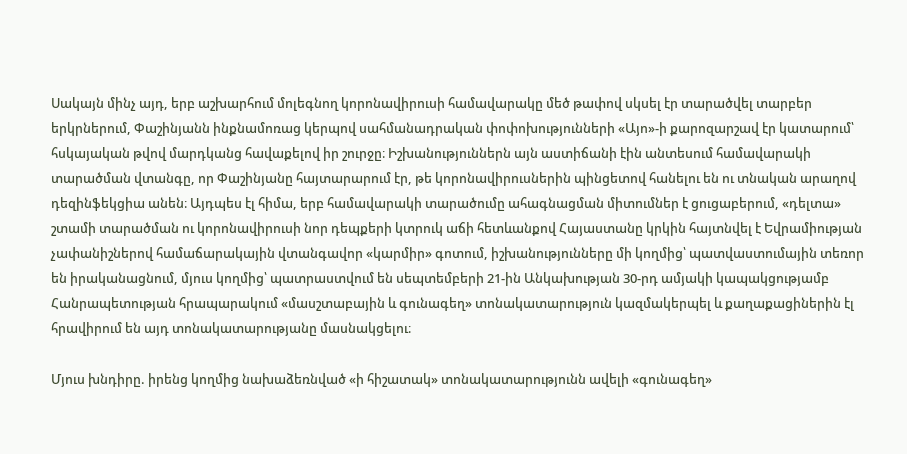Սակայն մինչ այդ, երբ աշխարհում մոլեգնող կորոնավիրուսի համավարակը մեծ թափով սկսել էր տարածվել տարբեր երկրներում, Փաշինյանն ինքնամոռաց կերպով սահմանադրական փոփոխությունների «Այո»-ի քարոզարշավ էր կատարում՝ հսկայական թվով մարդկանց հավաքելով իր շուրջը։ Իշխանություններն այն աստիճանի էին անտեսում համավարակի տարածման վտանգը, որ Փաշինյանը հայտարարում էր, թե կորոնավիրուսներին պինցետով հանելու են ու տնական արաղով դեզինֆեկցիա անեն։ Այդպես էլ հիմա, երբ համավարակի տարածումը ահագնացման միտումներ է ցուցաբերում, «դելտա» շտամի տարածման ու կորոնավիրուսի նոր դեպքերի կտրուկ աճի հետևանքով Հայաստանը կրկին հայտնվել է Եվրամիության չափանիշներով համաճարակային վտանգավոր «կարմիր» գոտում, իշխանությունները մի կողմից՝ պատվաստումային տեռոր են իրականացնում, մյուս կողմից՝ պատրաստվում են սեպտեմբերի 21-ին Անկախության 30-րդ ամյակի կապակցությամբ Հանրապետության հրապարակում «մասշտաբային և գունագեղ» տոնակատարություն կազմակերպել և քաղաքացիներին էլ հրավիրում են այդ տոնակատարությանը մասնակցելու։

Մյուս խնդիրը. իրենց կողմից նախաձեռնված «ի հիշատակ» տոնակատարությունն ավելի «գունագեղ»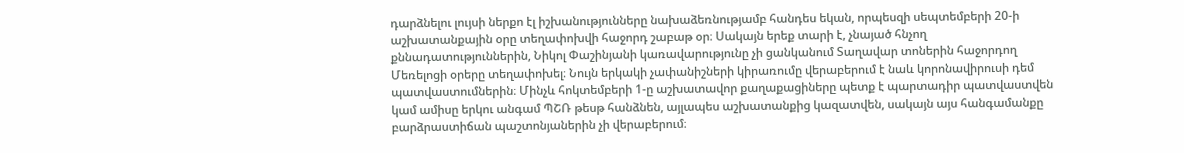դարձնելու լույսի ներքո էլ իշխանությունները նախաձեռնությամբ հանդես եկան, որպեսզի սեպտեմբերի 20-ի աշխատանքային օրը տեղափոխվի հաջորդ շաբաթ օր։ Սակայն երեք տարի է, չնայած հնչող քննադատություններին, Նիկոլ Փաշինյանի կառավարությունը չի ցանկանում Տաղավար տոներին հաջորդող Մեռելոցի օրերը տեղափոխել։ Նույն երկակի չափանիշների կիրառումը վերաբերում է նաև կորոնավիրուսի դեմ պատվաստումներին։ Մինչև հոկտեմբերի 1-ը աշխատավոր քաղաքացիները պետք է պարտադիր պատվաստվեն կամ ամիսը երկու անգամ ՊՇՌ թեսթ հանձնեն, այլապես աշխատանքից կազատվեն, սակայն այս հանգամանքը բարձրաստիճան պաշտոնյաներին չի վերաբերում։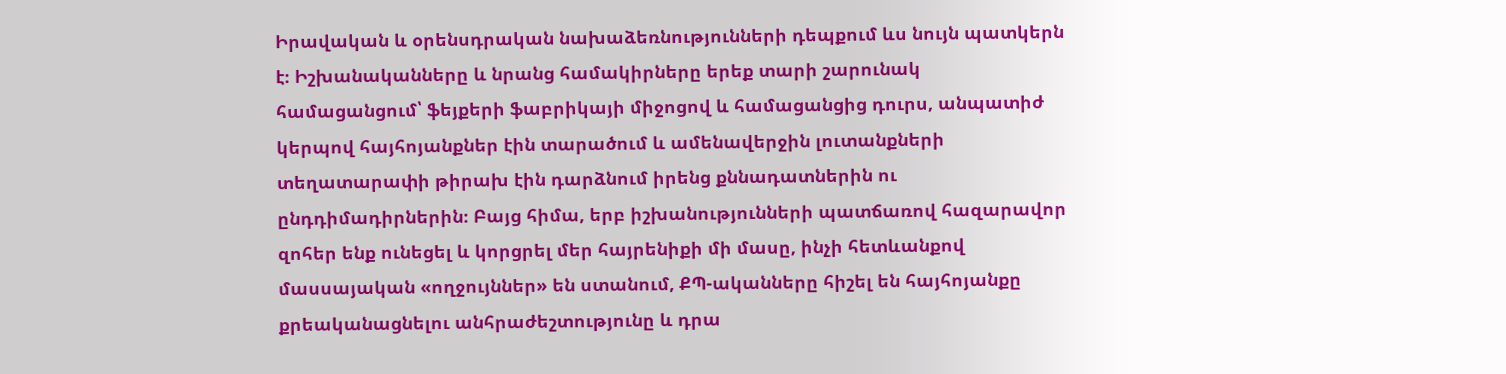Իրավական և օրենսդրական նախաձեռնությունների դեպքում ևս նույն պատկերն է։ Իշխանականները և նրանց համակիրները երեք տարի շարունակ համացանցում՝ ֆեյքերի ֆաբրիկայի միջոցով և համացանցից դուրս, անպատիժ կերպով հայհոյանքներ էին տարածում և ամենավերջին լուտանքների տեղատարափի թիրախ էին դարձնում իրենց քննադատներին ու ընդդիմադիրներին։ Բայց հիմա, երբ իշխանությունների պատճառով հազարավոր զոհեր ենք ունեցել և կորցրել մեր հայրենիքի մի մասը, ինչի հետևանքով մասսայական «ողջույններ» են ստանում, ՔՊ-ականները հիշել են հայհոյանքը քրեականացնելու անհրաժեշտությունը և դրա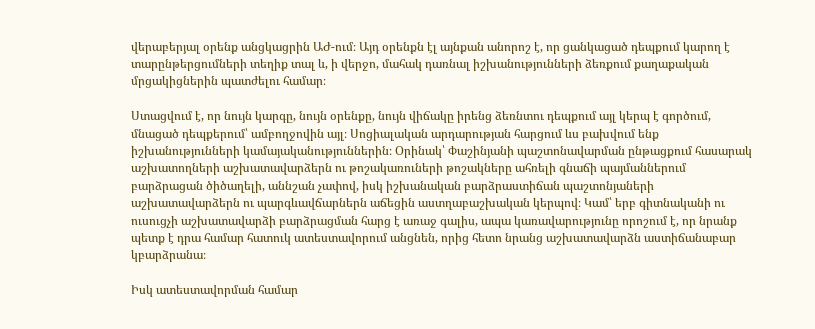վերաբերյալ օրենք անցկացրին ԱԺ-ում։ Այդ օրենքն էլ այնքան անորոշ է, որ ցանկացած դեպքում կարող է տարընթերցումների տեղիք տալ և, ի վերջո, մահակ դառնալ իշխանությունների ձեռքում քաղաքական մրցակիցներին պատժելու համար։

Ստացվում է, որ նույն կարգը, նույն օրենքը, նույն վիճակը իրենց ձեռնտու դեպքում այլ կերպ է գործում, մնացած դեպքերում՝ ամբողջովին այլ։ Սոցիալական արդարության հարցում ևս բախվում ենք իշխանությունների կամայականություններին։ Օրինակ՝ Փաշինյանի պաշտոնավարման ընթացքում հասարակ աշխատողների աշխատավարձերն ու թոշակառուների թոշակները ահռելի գնաճի պայմաններում բարձրացան ծիծաղելի, աննշան չափով, իսկ իշխանական բարձրաստիճան պաշտոնյաների աշխատավարձերն ու պարգևավճարներն աճեցին աստղաբաշխական կերպով։ Կամ՝ երբ գիտնականի ու ուսուցչի աշխատավարձի բարձրացման հարց է առաջ գալիս, ապա կառավարությունը որոշում է, որ նրանք պետք է դրա համար հատուկ ատեստավորում անցնեն, որից հետո նրանց աշխատավարձն աստիճանաբար կբարձրանա։

Իսկ ատեստավորման համար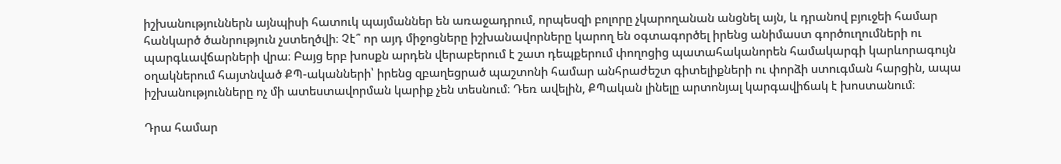իշխանություններն այնպիսի հատուկ պայմաններ են առաջադրում, որպեսզի բոլորը չկարողանան անցնել այն, և դրանով բյուջեի համար հանկարծ ծանրություն չստեղծվի։ Չէ՞ որ այդ միջոցները իշխանավորները կարող են օգտագործել իրենց անիմաստ գործուղումների ու պարգևավճարների վրա։ Բայց երբ խոսքն արդեն վերաբերում է շատ դեպքերում փողոցից պատահականորեն համակարգի կարևորագույն օղակներում հայտնված ՔՊ-ականների՝ իրենց զբաղեցրած պաշտոնի համար անհրաժեշտ գիտելիքների ու փորձի ստուգման հարցին, ապա իշխանությունները ոչ մի ատեստավորման կարիք չեն տեսնում։ Դեռ ավելին, ՔՊական լինելը արտոնյալ կարգավիճակ է խոստանում։

Դրա համար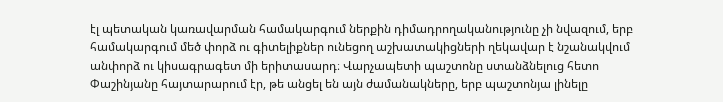էլ պետական կառավարման համակարգում ներքին դիմադրողականությունը չի նվազում, երբ համակարգում մեծ փորձ ու գիտելիքներ ունեցող աշխատակիցների ղեկավար է նշանակվում անփորձ ու կիսագրագետ մի երիտասարդ։ Վարչապետի պաշտոնը ստանձնելուց հետո Փաշինյանը հայտարարում էր, թե անցել են այն ժամանակները, երբ պաշտոնյա լինելը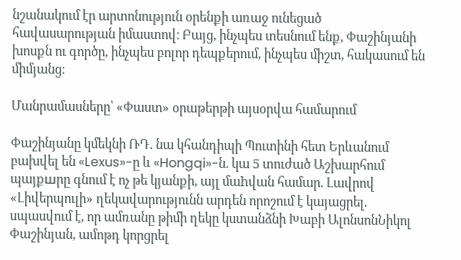նշանակում էր արտոնություն օրենքի առաջ ունեցած հավասարության իմաստով։ Բայց, ինչպես տեսնում ենք, Փաշինյանի խոսքն ու գործը, ինչպես բոլոր դեպքերում, ինչպես միշտ, հակասում են միմյանց։

Մանրամասները՝ «Փաստ» օրաթերթի այսօրվա համարում

Փաշինյանը կմեկնի ՌԴ. նա կհանդիպի Պուտինի հետ Երևանում բախվել են «Lexus»-ը և «Hongqi»-ն. կա 5 տուժած Աշխարհում պայքшրը գնում է ոչ թե կյանքի, այլ մաhվան համար. Լավրով «Լիվերպուլի» ղեկավարությունն արդեն որոշում է կայացրել. սպասվում է, որ ամռանը թիմի ղեկը կստանձնի Խաբի ԱլոնսոնՆիկոլ Փաշինյան, ամոթդ կորցրել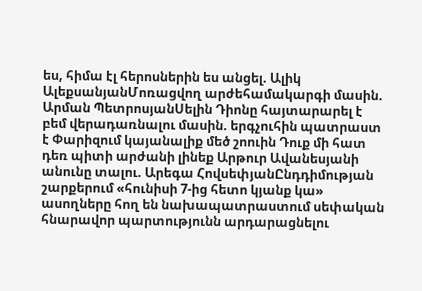ես, հիմա էլ հերոսներին ես անցել. Ալիկ ԱլեքսանյանՄոռացվող արժեհամակարգի մասին. Արման ՊետրոսյանՍելին Դիոնը հայտարարել է բեմ վերադառնալու մասին. երգչուհին պատրաստ է Փարիզում կայանալիք մեծ շոուին Դուք մի հատ դեռ պիտի արժանի լինեք Արթուր Ավանեսյանի անունը տալու. Արեգա ՀովսեփյանԸնդդիմության շարքերում «հունիսի 7-ից հետո կյանք կա» ասողները հող են նախապատրաստում սեփական հնարավոր պարտությունն արդարացնելու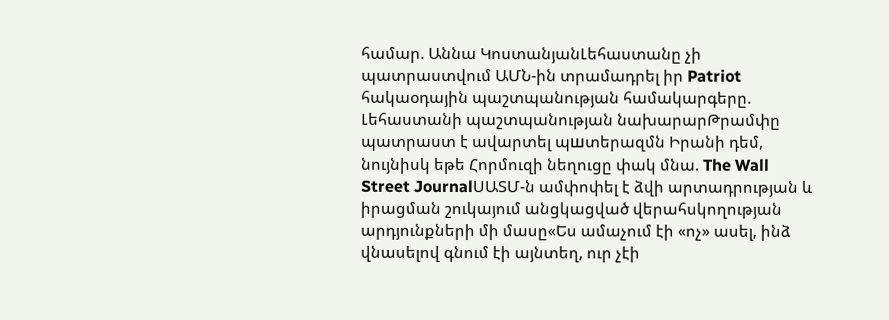համար. Աննա ԿոստանյանԼեհաստանը չի պատրաստվում ԱՄՆ-ին տրամադրել իր Patriot հակաօդային պաշտպանության համակարգերը. Լեհաստանի պաշտպանության նախարարԹրամփը պատրաստ է ավարտել պшտերազմն Իրանի դեմ, նույնիսկ եթե Հորմուզի նեղուցը փակ մնա. The Wall Street JournalՍԱՏՄ-ն ամփոփել է ձվի արտադրության և իրացման շուկայում անցկացված վերահսկողության արդյունքների մի մասը«Ես ամաչում էի «ոչ» ասել, ինձ վնասելով գնում էի այնտեղ, ուր չէի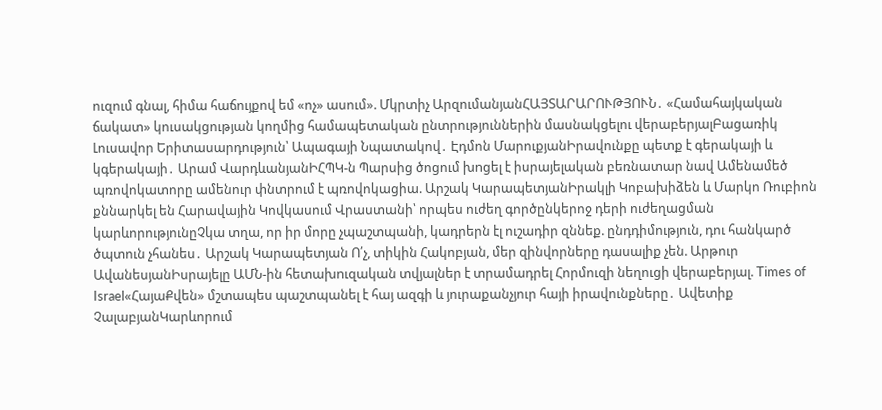ուզում գնալ, հիմա հաճույքով եմ «ոչ» ասում». Մկրտիչ ԱրզումանյանՀԱՅՏԱՐԱՐՈՒԹՅՈՒՆ․ «Համահայկական ճակատ» կուսակցության կողմից համապետական ընտրություններին մասնակցելու վերաբերյալԲացառիկ Լուսավոր Երիտասարդություն՝ Ապագայի Նպատակով․ Էդմոն ՄարուքյանԻրավունքը պետք է գերակայի և կգերակայի․ Արամ ՎարդևանյանԻՀՊԿ-ն Պարսից ծոցում խnցել է իսրայելական բեռնատար նավ Ամենամեծ պռովոկատորը ամենուր փնտրում է պռովոկացիա. Արշակ ԿարապետյանԻրակլի Կոբախիձեն և Մարկո Ռուբիոն քննարկել են Հարավային Կովկասում Վրաստանի՝ որպես ուժեղ գործընկերոջ դերի ուժեղացման կարևորությունըՉկա տղա, որ իր մորը չպաշտպանի, կադրերն էլ ուշադիր զննեք. ընդդիմություն, դու հանկարծ ծպտուն չհանես․ Արշակ Կարապետյան Ո՛չ, տիկին Հակոբյան, մեր զինվորները դասալիք չեն. Արթուր ԱվանեսյանԻսրայելը ԱՄՆ-ին հետախnւզական տվյալներ է տրամադրել Հորմուզի նեղուցի վերաբերյալ. Times of Israel«ՀայաՔվեն» մշտապես պաշտպանել է հայ ազգի և յուրաքանչյուր հայի իրավունքները․ Ավետիք ՉալաբյանԿարևորում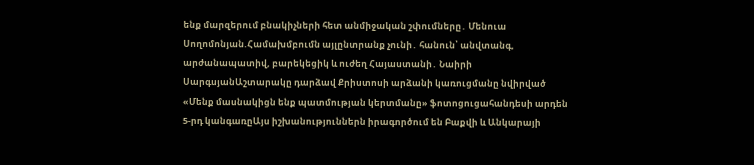ենք մարզերում բնակիչների հետ անմիջական շփումները․ Մենուա Սողոմոնյան.Համախմբումն այլընտրանք չունի․ հանուն՝ անվտանգ, արժանապատիվ, բարեկեցիկ և ուժեղ Հայաստանի․ Նաիրի ՍարգսյանԱշտարակը դարձավ Քրիստոսի արձանի կառուցմանը նվիրված «Մենք մասնակիցն ենք պատմության կերտմանը» ֆոտոցուցահանդեսի արդեն 5-րդ կանգառըԱյս իշխանություններն իրագործում են Բաքվի և Անկարայի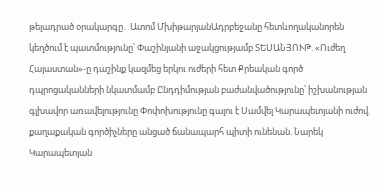թելադրած օրակարգը․ Ատոմ ՄխիթարյանԱդրբեջանը հետևողականորեն կեղծում է պատմությունը՝ Փաշինյանի աջակցությամբ ՏԵՍԱՆՅՈՒԹ. «Ուժեղ Հայաստան»-ը դաշինք կազմեց երկու ուժերի հետ Քրեական գործ դպրոցականների նկատմամբ Ընդդիմության բաժանվածությունը՝ իշխանության գլխավոր առավելությունը Փոփոխությունը գալու է Սամվել Կարապետյանի ուժով. քաղաքական գործիչները անցած ճանապարհ պիտի ունենան. Նարեկ Կարապետյան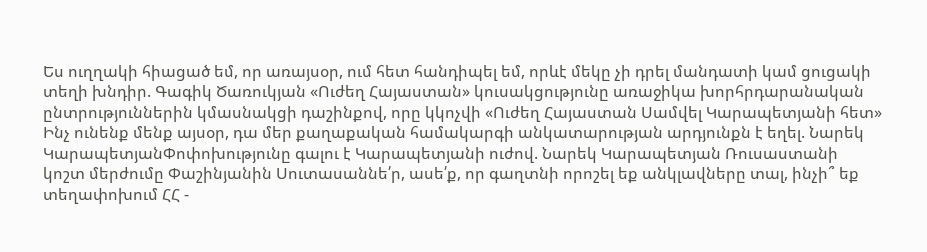Ես ուղղակի հիացած եմ, որ առայսօր, ում հետ հանդիպել եմ, որևէ մեկը չի դրել մանդատի կամ ցուցակի տեղի խնդիր. Գագիկ Ծառուկյան «Ուժեղ Հայաստան» կուսակցությունը առաջիկա խորհրդարանական ընտրություններին կմասնակցի դաշինքով, որը կկոչվի «Ուժեղ Հայաստան Սամվել Կարապետյանի հետ» Ինչ ունենք մենք այսօր, դա մեր քաղաքական համակարգի անկատարության արդյունքն է եղել. Նարեկ ԿարապետյանՓոփոխությունը գալու է Կարապետյանի ուժով. Նարեկ Կարապետյան Ռուսաստանի կոշտ մերժումը Փաշինյանին Սուտասաննե՛ր, ասե՛ք, որ գաղտնի որոշել եք անկլավները տալ, ինչի՞ եք տեղափոխում ՀՀ -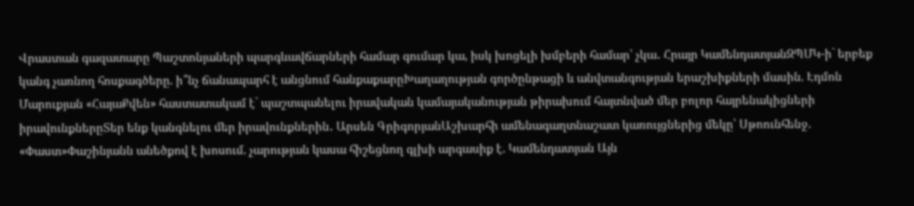Վրաստան գազատարը Պաշտոնյաների պարգևավճարների համար գումար կա, իսկ խոցելի խմբերի համար՝ չկա․ Հրայր ԿամենդատյանԶՊՄԿ-ի` երբեք կանգ չառնող հոսքագծերը. ի՞նչ ճանապարհ է անցնում հանքաքարըԽաղաղության գործընթացի և անվտանգության երաշխիքների մասին. Էդմոն Մարուքյան «ՀայաՔվեն» հաստատակամ է` պաշտպանելու իրավական կամայականության թիրախում հայտնված մեր բոլոր հայրենակիցների իրավունքներըՏեր ենք կանգնելու մեր իրավունքներին․ Արսեն ԳրիգորյանԱշխարհի ամենագաղտնաշատ կառույցներից մեկը՝ Սթոունհենջ. «Փաստ»Փաշինյանն անեծքով է խոսում. չարության կասա հիշեցնող գլխի արգասիք է. Կամենդատյան Այն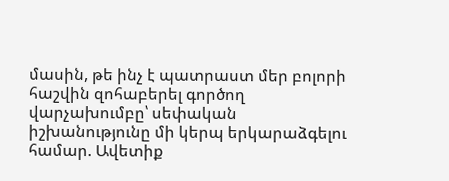մասին, թե ինչ է պատրաստ մեր բոլորի հաշվին զոհաբերել գործող վարչախումբը՝ սեփական իշխանությունը մի կերպ երկարաձգելու համար. Ավետիք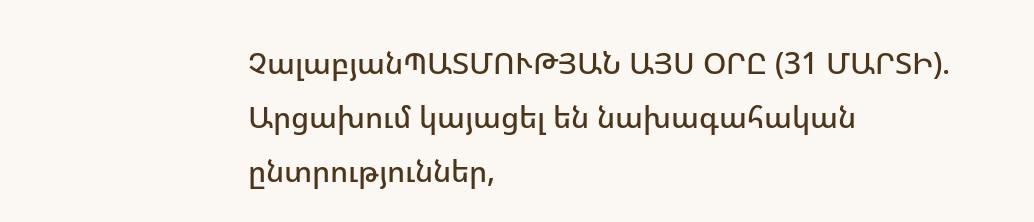ՉալաբյանՊԱՏՄՈՒԹՅԱՆ ԱՅՍ ՕՐԸ (31 ՄԱՐՏԻ). Արցախում կայացել են նախագահական ընտրություններ,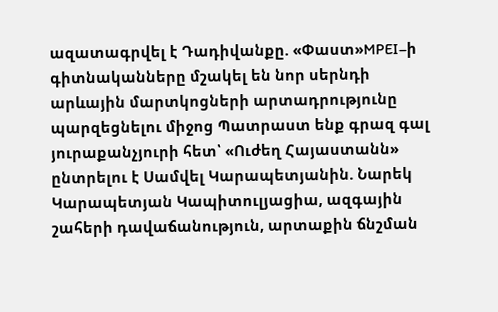ազատագրվել է Դադիվանքը. «Փաստ»MPEI–ի գիտնականները մշակել են նոր սերնդի արևային մարտկոցների արտադրությունը պարզեցնելու միջոց Պատրաստ ենք գրազ գալ յուրաքանչյուրի հետ՝ «Ուժեղ Հայաստանն» ընտրելու է Սամվել Կարապետյանին. Նարեկ Կարապետյան Կապիտուլյացիա, ազգային շահերի դավաճանություն, արտաքին ճնշման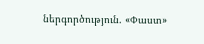ներգործություն. «Փաստ»